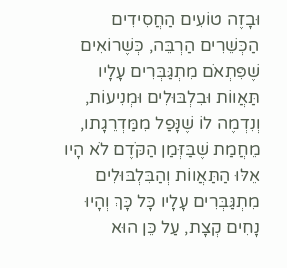וּבָזֶה טוֹעִים הַחֲסִידִים הַכְּשֵׁרִים הַרְבֵּה, כְּשֶׁרוֹאִים שֶׁפִּתְאֹם מִתְגַּבְּרִים עָלָיו תַּאֲווֹת וּבִלְבּוּלִים וּמְנִיעוֹת, וְנִדְמֶה לוֹ שֶׁנָּפַל מִמַּדְרֵגָתו, מֵחֲמַת שֶׁבַּזְּמַן הַקֹּדֶם לֹא הָיו אֵלּוּ הַתַּאֲווֹת וְהַבִּלְבּוּלִים מִתְגַּבְּרִים עָלָיו כָּל כָּךְ וְהָיוּ נָחִים קְצָת, עַל כֵּן הוּא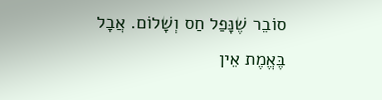סוֹבֵר שֶׁנָּפַל חַס וְשָׁלוֹם. אֲבָל בֶּאֱמֶת אֵין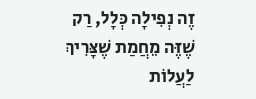זֶה נְפִילָה כְּלָל, רַק שֶׁזֶּה מֵחֲמַת שֶׁצָּרִיךְ לַעֲלוֹת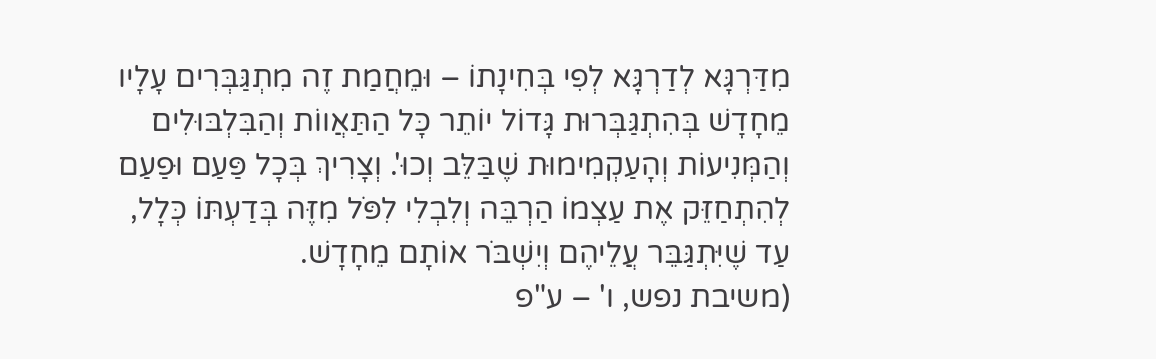מִדַּרְגָּא לְדַרְגָּא לְפִי בְּחִינָתוֹ – וּמֵחֲמַת זֶה מִתְגַּבְּרִים עָלָיו מֵחָדָשׁ בְּהִתְגַּבְּרוּת גָּדוֹל יוֹתֵר כָּל הַתַּאֲווֹת וְהַבִּלְבּוּלִים וְהַמְּנִיעוֹת וְהָעַקְמִימוּת שֶׁבַּלֵּב וְכוּ'. וְצָרִיךְ בְּכָל פַּעַם וּפַעַם לְהִתְחַזֵּק אֶת עַצְמוֹ הַרְבֵּה וְלִבְלִי לִפֹּל מִזֶּה בְּדַעְתּוֹ כְּלָל, עַד שֶׁיִּתְגַּבֵּר עֲלֵיהֶם וְיִשְׁבֹּר אוֹתָם מֵחָדָשׁ.
(משיבת נפש, ו' – ע"פ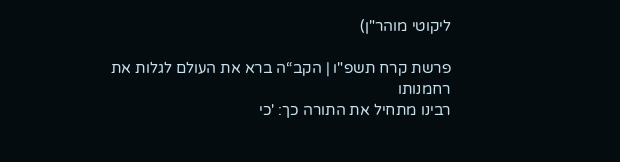ליקוטי מוהר"ן)

פרשת קרח תשפ"ו | הקב“ה ברא את העולם לגלות את רחמנותו
רבינו מתחיל את התורה כך: 'כי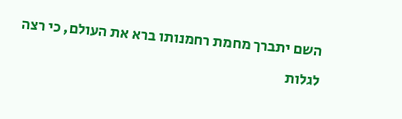השם יתברך מחמת רחמנותו ברא את העולם, כי רצה לגלות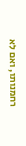רחמנותו, ואם לא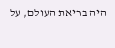היה בריאת העולם, על